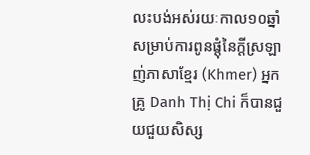លះបង់អស់រយៈកាល១០ឆ្នាំសម្រាប់ការពូនផ្តុំនៃក្តីស្រឡាញ់ភាសាខ្មែរ (Khmer) អ្នកគ្រូ Danh Thị Chi ក៏បានជួយជួយសិស្ស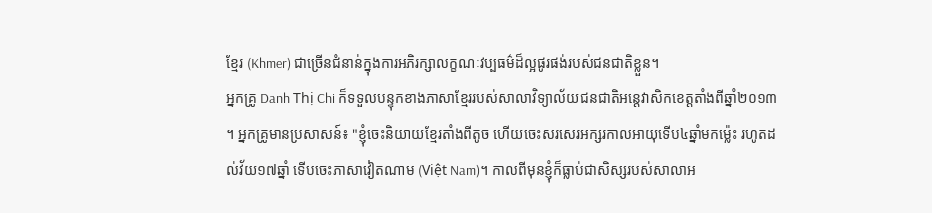ខ្មែរ (Khmer) ជាច្រើនជំនាន់ក្នុងការអភិរក្សាលក្ខណៈវប្បធម៌ដ៏ល្អផូរផង់របស់ជនជាតិខ្លួន។
អ្នកគ្រូ Danh Thị Chi ក៏ទទួលបន្ទុកខាងភាសាខ្មែររបស់សាលាវិទ្យាល័យជនជាតិអន្តេវាសិកខេត្តតាំងពីឆ្នាំ២០១៣ ។ អ្នកគ្រូមានប្រសាសន៍៖ "ខ្ញុំចេះនិយាយខ្មែរតាំងពីតូច ហើយចេះសរសេរអក្សរកាលអាយុទើប៤ឆ្នាំមកម្ល៉េះ រហូតដល់វ័យ១៧ឆ្នាំ ទើបចេះភាសាវៀតណាម (Việt Nam)។ កាលពីមុនខ្ញុំក៏ធ្លាប់ជាសិស្សរបស់សាលាអ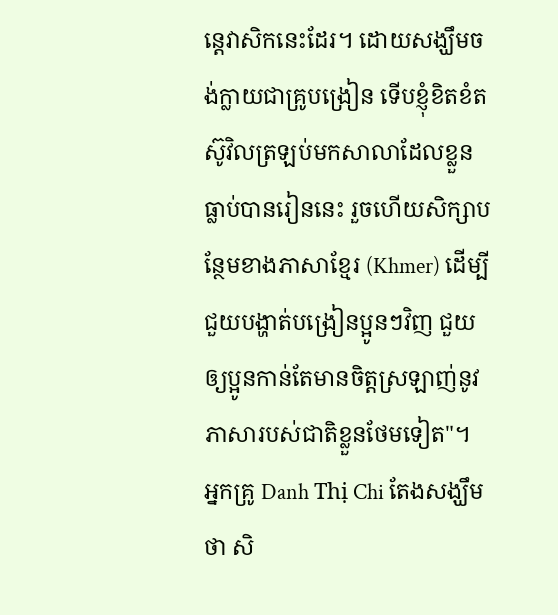ន្តេវាសិកនេះដែរ។ ដោយសង្ឃឹមចង់ក្លាយជាគ្រូបង្រៀន ទើបខ្ញុំខិតខំតស៊ូវិលត្រឡប់មកសាលាដែលខ្លួនធ្លាប់បានរៀននេះ រួចហើយសិក្សាបន្ថែមខាងភាសាខ្មែរ (Khmer) ដើម្បីជួយបង្ហាត់បង្រៀនប្អូនៗវិញ ជួយឲ្យប្អូនកាន់តែមានចិត្តស្រឡាញ់នូវភាសារបស់ជាតិខ្លួនថែមទៀត"។
អ្នកគ្រូ Danh Thị Chi តែងសង្ឃឹមថា សិ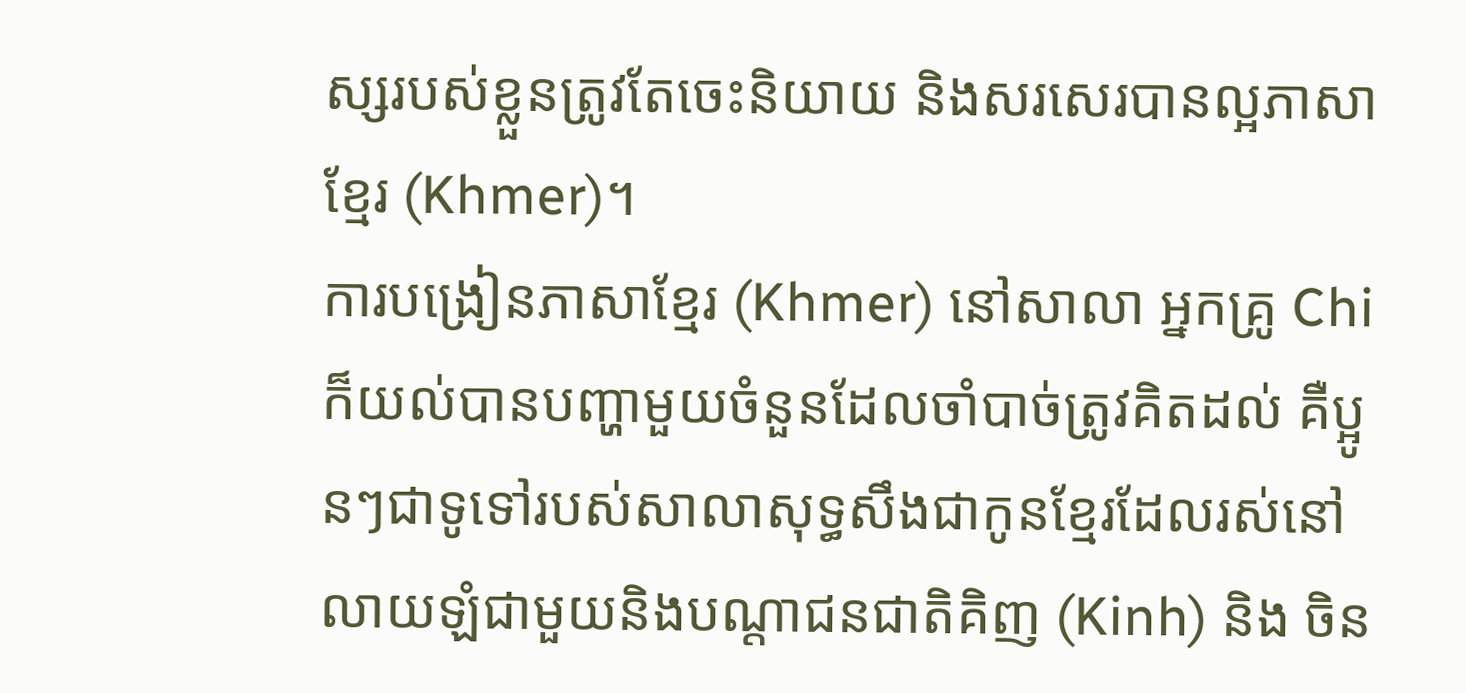ស្សរបស់ខ្លួនត្រូវតែចេះនិយាយ និងសរសេរបានល្អភាសាខ្មែរ (Khmer)។
ការបង្រៀនភាសាខ្មែរ (Khmer) នៅសាលា អ្នកគ្រូ Chi ក៏យល់បានបញ្ហាមួយចំនួនដែលចាំបាច់ត្រូវគិតដល់ គឺប្អូនៗជាទូទៅរបស់សាលាសុទ្ធសឹងជាកូនខ្មែរដែលរស់នៅលាយឡំជាមួយនិងបណ្តាជនជាតិគិញ (Kinh) និង ចិន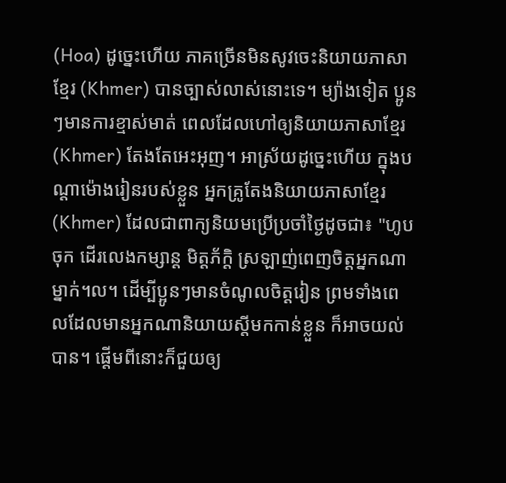(Hoa) ដូច្នេះហើយ ភាគច្រើនមិនសូវចេះនិយាយភាសាខ្មែរ (Khmer) បានច្បាស់លាស់នោះទេ។ ម្យ៉ាងទៀត ប្អូនៗមានការខ្មាស់មាត់ ពេលដែលហៅឲ្យនិយាយភាសាខ្មែរ (Khmer) តែងតែអេះអុញ។ អាស្រ័យដូច្នេះហើយ ក្នុងបណ្តាម៉ោងរៀនរបស់ខ្លួន អ្នកគ្រូតែងនិយាយភាសាខ្មែរ (Khmer) ដែលជាពាក្យនិយមប្រើប្រចាំថ្ងៃដូចជា៖ "ហូបចុក ដើរលេងកម្សាន្ត មិត្តភ័ក្តិ ស្រឡាញ់ពេញចិត្តអ្នកណាម្នាក់។ល។ ដើម្បីប្អូនៗមានចំណូលចិត្តរៀន ព្រមទាំងពេលដែលមានអ្នកណានិយាយស្តីមកកាន់ខ្លួន ក៏អាចយល់បាន។ ផ្តើមពីនោះក៏ជួយឲ្យ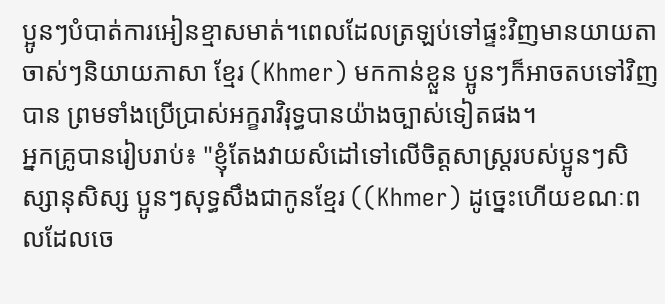ប្អូនៗបំបាត់ការអៀនខ្មាសមាត់។ពេលដែលត្រឡប់ទៅផ្ទះវិញមានយាយតាចាស់ៗនិយាយភាសា ខ្មែរ (Khmer) មកកាន់ខ្លួន ប្អូនៗក៏អាចតបទៅវិញបាន ព្រមទាំងប្រើប្រាស់អក្ខរាវិរុទ្ធបានយ៉ាងច្បាស់ទៀតផង។
អ្នកគ្រូបានរៀបរាប់៖ "ខ្ញុំតែងវាយសំដៅទៅលើចិត្តសាស្ត្ររបស់ប្អូនៗសិស្សានុសិស្ស ប្អូនៗសុទ្ធសឹងជាកូនខ្មែរ ((Khmer) ដូច្នេះហើយខណៈពលដែលចេ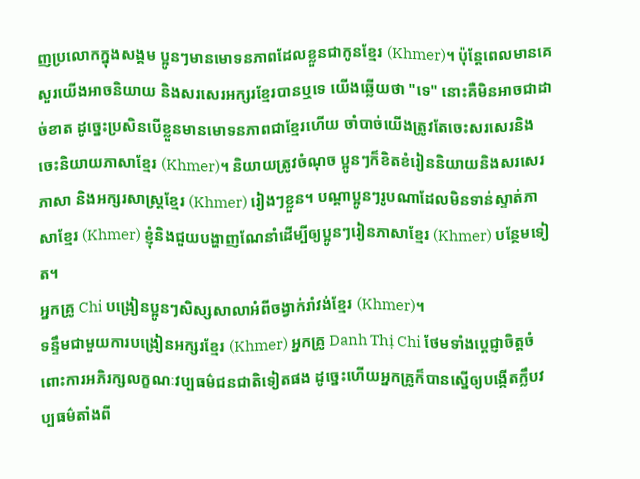ញប្រលោកក្នុងសង្គម ប្អូនៗមានមោទនភាពដែលខ្លួនជាកូនខ្មែរ (Khmer)។ ប៉ុន្តែពេលមានគេសួរយើងអាចនិយាយ និងសរសេរអក្សរខ្មែរបានឬទេ យើងឆ្លើយថា "ទេ" នោះគឺមិនអាចជាដាច់ខាត ដូច្នេះប្រសិនបើខ្លួនមានមោទនភាពជាខ្មែរហើយ ចាំបាច់យើងត្រូវតែចេះសរសេរនិងចេះនិយាយភាសាខ្មែរ (Khmer)។ និយាយត្រូវចំណុច ប្អូនៗក៏ខិតខំរៀននិយាយនិងសរសេរភាសា និងអក្សរសាស្ត្រខ្មែរ (Khmer) រៀងៗខ្លួន។ បណ្តាប្អូនៗរូបណាដែលមិនទាន់ស្ទាត់ភាសាខ្មែរ (Khmer) ខ្ញុំនិងជួយបង្ហាញណែនាំដើម្បីឲ្យប្អូនៗរៀនភាសាខ្មែរ (Khmer) បន្ថែមទៀត។
អ្នកគ្រូ Chi បង្រៀនប្អូនៗសិស្សសាលាអំពីចង្វាក់រាំវង់ខ្មែរ (Khmer)។
ទន្ទឹមជាមួយការបង្រៀនអក្សរខ្មែរ (Khmer) អ្នកគ្រូ Danh Thị Chi ថែមទាំងប្តេជ្ញាចិត្តចំពោះការអភិរក្សលក្ខណៈវប្បធម៌ជនជាតិទៀតផង ដូច្នេះហើយអ្នកគ្រូក៏បានស្នើឲ្យបង្កើតក្លឹបវប្បធម៌តាំងពី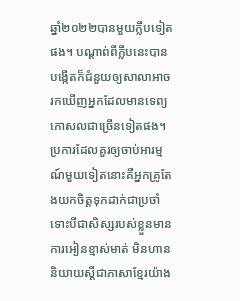ឆ្នាំ២០២២បានមួយក្លឹបទៀតផង។ បណ្តាព់ពីក្លឹបនេះបានបង្កើតក៏ជំនួយឲ្យសាលាអាចរកឃើញអ្នកដែលមានទេព្យកោសលជាច្រើនទៀតផង។ ប្រការដែលគួរឲ្យចាប់អារម្មណ៍មួយទៀតនោះគឺអ្នកគ្រូតែងយកចិត្តទុកដាក់ជាប្រចាំ ទោះបីជាសិស្សរបស់ខ្លួនមានការអៀនខ្មាស់មាត់ មិនហាននិយាយស្តីជាភាសាខ្មែរយ៉ាង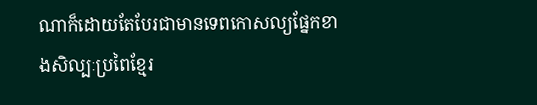ណាក៏ដោយតែបែរជាមានទេពកោសល្យផ្នែកខាងសិល្បៈប្រពៃខ្មែរ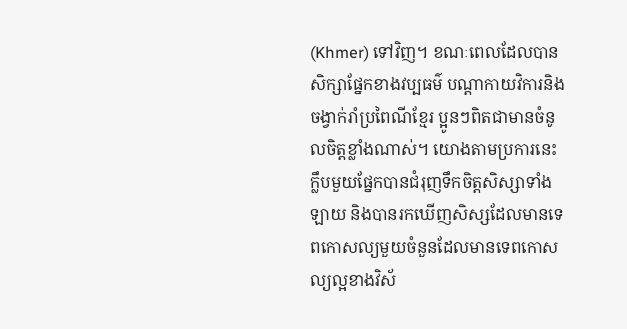(Khmer) ទៅវិញ។ ខណៈពេលដែលបានសិក្សាផ្នែកខាងវប្បធម៌ បណ្តាកាយវិការនិងចង្វាក់រាំប្រពៃណីខ្មែរ ប្អូនៗពិតជាមានចំនូលចិត្តខ្លាំងណាស់។ យោងតាមប្រការនេះក្លឹបមួយផ្នែកបានជំរុញទឹកចិត្តសិស្សាទាំងឡាយ និងបានរកឃើញសិស្សដែលមានទេពកោសល្យមួយចំនួនដែលមានទេពកោសល្យល្អខាងវិស័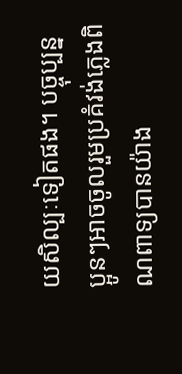យសិល្បៈទៀតផង។ បច្ចុប្បន្ន ប្អូនៗអាចចូលរួមប្រគំវង់ភ្លេងពិណពាទ្យបានយ៉ាង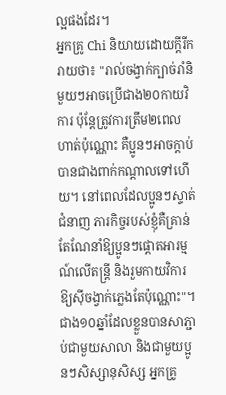ល្អផងដែរ។
អ្នកគ្រូ Chi និយាយដោយក្តីរីករាយថា៖ "រាល់ចង្វាក់ក្បាច់រាំនិមួយៗអាចប្រើជាង២០កាយវិការ ប៉ុន្តែត្រូវការត្រឹម២ពេលហាត់ប៉ុណ្ណោះ គឺប្អូនៗអាចក្តាប់បានជាងពាក់កណ្តាលទៅហើយ។ នៅពេលដែលប្អូនៗស្ទាត់ជំនាញ ភារកិច្ចរបស់ខ្ញុំគឺគ្រាន់តែណែនាំឱ្យប្អូនៗផ្តោតអារម្មណ៍លើតន្ត្រី និងរួមកាយវិការឱ្យស៊ីចង្វាក់ភ្លេងតែប៉ុណ្ណោះ"។
ជាង១០ឆ្នាំដែលខ្លួនបានសាភ្ជាប់ជាមួយសាលា និងជាមួយប្អូនៗសិស្សានុសិស្ស អ្នកគ្រូ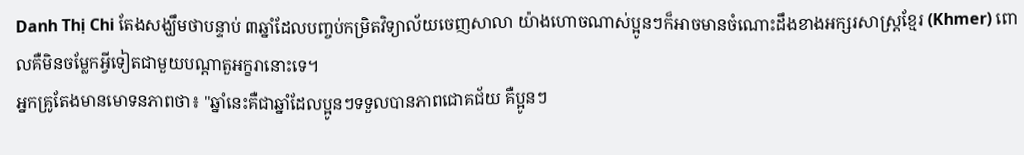Danh Thị Chi តែងសង្ឃឹមថាបន្ទាប់ ៣ឆ្នាំដែលបញ្ចប់កម្រិតវិទ្យាល័យចេញសាលា យ៉ាងហោចណាស់ប្អូនៗក៏អាចមានចំណោះដឹងខាងអក្សរសាស្ត្រខ្មែរ (Khmer) ពោលគឺមិនចម្លែកអ្វីទៀតជាមួយបណ្តាតួអក្ខរានោះទេ។
អ្នកគ្រូតែងមានមោទនភាពថា៖ "ឆ្នាំនេះគឺជាឆ្នាំដែលប្អូនៗទទួលបានភាពជោគជ័យ គឺប្អូនៗ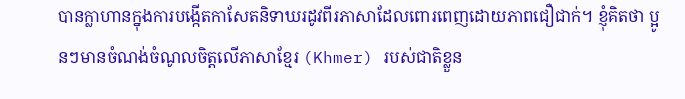បានក្លាហានក្នុងការបង្កើតកាសែតនិទាឃរដូវពីរភាសាដែលពោរពេញដោយភាពជឿជាក់។ ខ្ញុំគិតថា ប្អូនៗមានចំណង់ចំណូលចិត្តលើភាសាខ្មែរ (Khmer) របស់ជាតិខ្លួន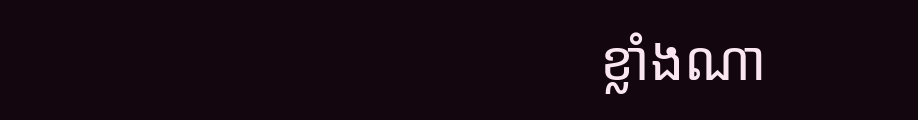ខ្លាំងណា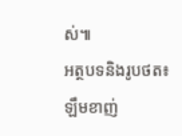ស់៕
អត្ថបទនិងរូបថត៖ ឡឹមខាញ់